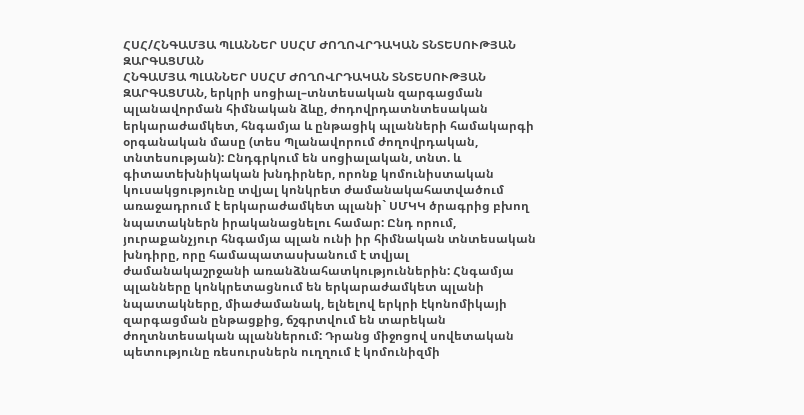ՀՍՀ/ՀՆԳԱՄՅԱ ՊԼԱՆՆԵՐ ՍՍՀՄ ԺՈՂՈՎՐԴԱԿԱՆ ՏՆՏԵՍՈՒԹՅԱՆ ԶԱՐԳԱՑՄԱՆ
ՀՆԳԱՄՅԱ ՊԼԱՆՆԵՐ ՍՍՀՄ ԺՈՂՈՎՐԴԱԿԱՆ ՏՆՏԵՍՈՒԹՅԱՆ ԶԱՐԳԱՑՄԱՆ, երկրի սոցիալ–տնտեսական զարգացման պլանավորման հիմնական ձևը, ժոդովրդատնտեսական երկարաժամկետ, հնգամյա և ընթացիկ պլանների համակարգի օրգանական մասը (տես Պլանավորում ժողովրդական, տնտեսության): Ընդգրկում են սոցիալական, տնտ. և գիտատեխնիկական խնդիրներ, որոնք կոմունիստական կուսակցությունը տվյալ կոնկրետ ժամանակահատվածում առաջադրում է երկարաժամկետ պլանի` ՍՄԿԿ ծրագրից բխող նպատակներն իրականացնելու համար: Ընդ որում, յուրաքանչյուր հնգամյա պլան ունի իր հիմնական տնտեսական խնդիրը, որը համապատասխանում է տվյալ ժամանակաշրջանի առանձնահատկություններին: Հնգամյա պլանները կոնկրետացնում են երկարաժամկետ պլանի նպատակները, միաժամանակ, ելնելով երկրի էկոնոմիկայի զարգացման ընթացքից, ճշգրտվում են տարեկան ժողտնտեսական պլաններում: Դրանց միջոցով սովետական պետությունը ռեսուրսներն ուղղում է կոմունիզմի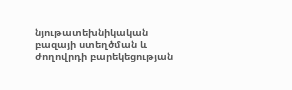նյութատեխնիկական բազայի ստեղծման և ժողովրդի բարեկեցության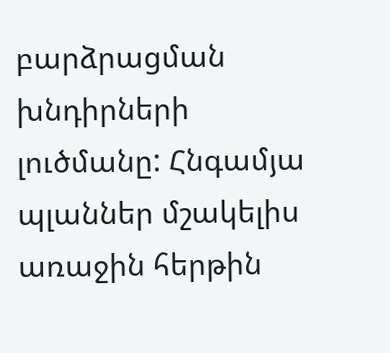բարձրացման խնդիրների լուծմանը: Հնգամյա պլաններ մշակելիս առաջին հերթին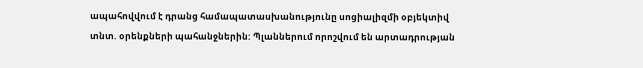ապահովվում է դրանց համապատասխանությունը սոցիալիզմի օբյեկտիվ տնտ. օրենքների պահանջներին: Պլաններում որոշվում են արտադրության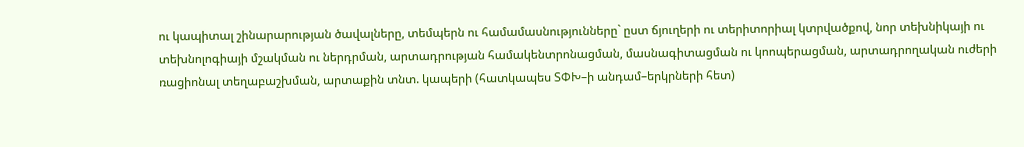ու կապիտալ շինարարության ծավալները, տեմպերն ու համամասնությունները` ըստ ճյուղերի ու տերիտորիալ կտրվածքով, նոր տեխնիկայի ու տեխնոլոգիայի մշակման ու ներդրման, արտադրության համակենտրոնացման, մասնագիտացման ու կոոպերացման, արտադրողական ուժերի ռացիոնալ տեղաբաշխման, արտաքին տնտ. կապերի (հատկապես ՏՓԽ–ի անդամ–երկրների հետ)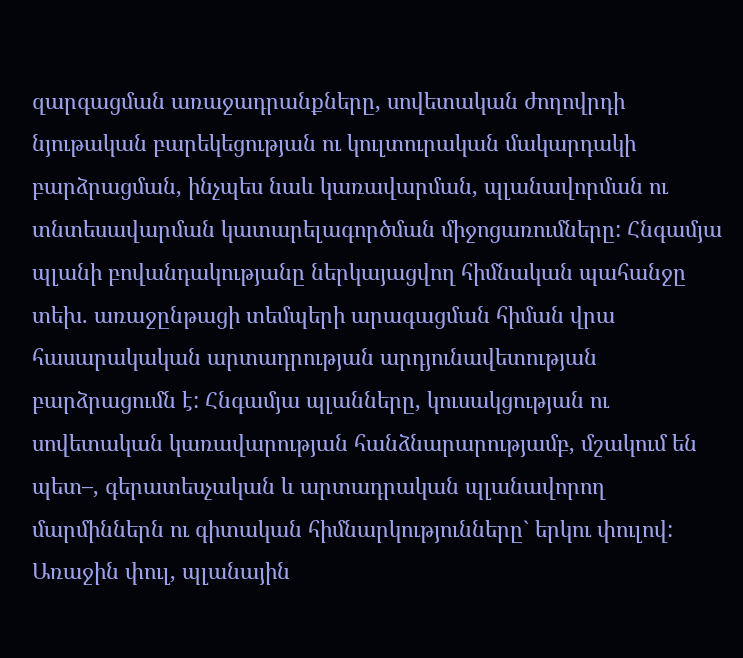զարգացման առաջադրանքները, սովետական ժողովրդի նյութական բարեկեցության ու կուլտուրական մակարդակի բարձրացման, ինչպես նաև կառավարման, պլանավորման ու տնտեսավարման կատարելագործման միջոցառումները: Հնգամյա պլանի բովանդակությանը ներկայացվող հիմնական պահանջը տեխ. առաջընթացի տեմպերի արագացման հիման վրա հասարակական արտադրության արդյունավետության բարձրացումն է: Հնգամյա պլանները, կուսակցության ու սովետական կառավարության հանձնարարությամբ, մշակում են պետ–, գերատեսչական և արտադրական պլանավորող մարմիններն ու գիտական հիմնարկությունները` երկու փուլով: Առաջին փուլ, պլանային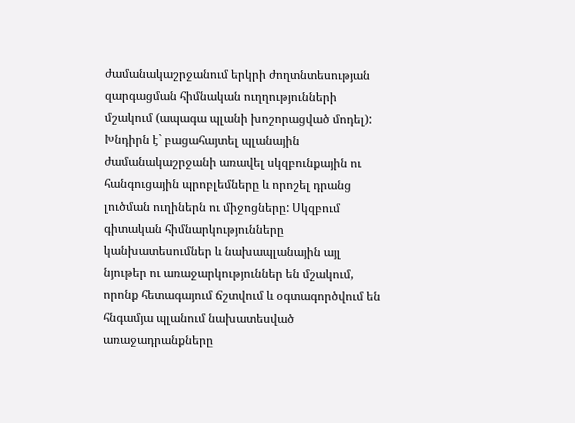ժամանակաշրջանում երկրի ժողտնտեսության զարգացման հիմնական ուղղությունների մշակում (ապագա պլանի խոշորացված մոդել): Խնդիրն է` բացահայտել պլանային ժամանակաշրջանի առավել սկզբունքային ու հանգուցային պրոբլեմները և որոշել դրանց լուծման ուղիներն ու միջոցները: Սկզբում գիտական հիմնարկությունները կանխատեսումներ և նախապլանային այլ նյութեր ու առաջարկություններ են մշակում, որոնք հետագայում ճշտվում և օգտագործվում են հնգամյա պլանում նախատեսված առաջադրանքները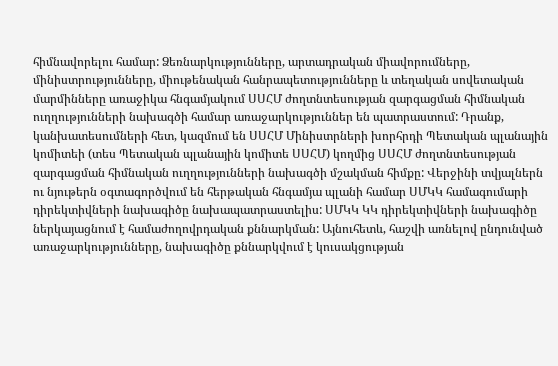հիմնավորելու համար: Ձեռնարկությունները, արտադրական միավորումները, մինիստրությունները, միութենական հանրապետությունները և տեղական սովետական մարմինները առաջիկա հնգամյակում ՍՍՀՄ ժողտնտեսության զարգացման հիմնական ուղղությունների նախագծի համար առաջարկություններ են պատրաստում: Դրանք, կանխատեսումների հետ, կազմում են ՍՍՀՄ Մինիստրների խորհրդի Պետական պլանային կոմիտեի (տես Պետական պլանային կոմիտե ՍՍՀՄ) կողմից ՍՍՀՄ ժողտնտեսության զարգացման հիմնական ուղղությունների նախագծի մշակման հիմքը: Վերջինի տվյալներն ու նյութերն օգտագործվում են հերթական հնգամյա պլանի համար ՍՄԿԿ համագումարի դիրեկտիվների նախագիծը նախապատրաստելիս: ՍՄԿԿ ԿԿ դիրեկտիվների նախագիծը ներկայացնում է համաժողովրդական քննարկման: Այնուհետև, հաշվի առնելով ընդունված առաջարկությունները, նախագիծը քննարկվում է կուսակցության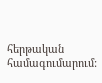հերթական համագումարում: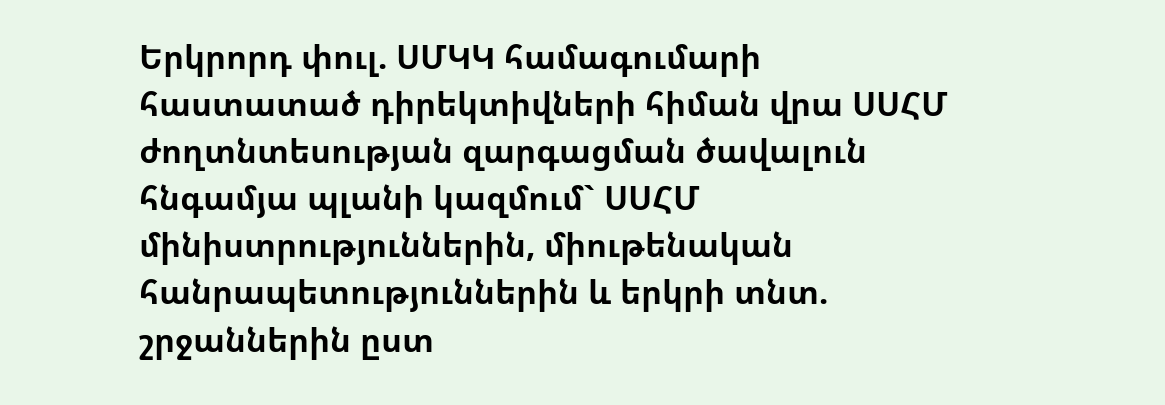Երկրորդ փուլ. ՍՄԿԿ համագումարի հաստատած դիրեկտիվների հիման վրա ՍՍՀՄ ժողտնտեսության զարգացման ծավալուն հնգամյա պլանի կազմում` ՍՍՀՄ մինիստրություններին, միութենական հանրապետություններին և երկրի տնտ. շրջաններին ըստ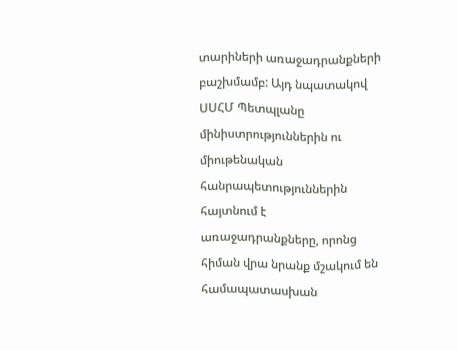տարիների առաջադրանքների բաշխմամբ: Այդ նպատակով ՍՍՀՄ Պետպլանը մինիստրություններին ու միութենական հանրապետություններին հայտնում է առաջադրանքները, որոնց հիման վրա նրանք մշակում են համապատասխան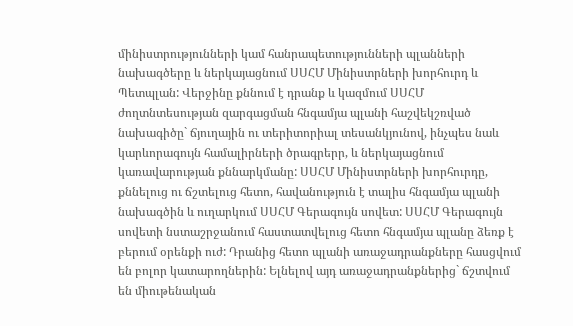մինիստրությունների կամ հանրապետությունների պլանների նախագծերը և ներկայացնում ՍՍՀՄ Մինիստրների խորհուրդ և Պետպլան: Վերջինը քննում է դրանք և կազմում ՍՍՀՄ ժողտնտեսության զարգացման հնգամյա պլանի հաշվեկշռված նախագիծը` ճյուղային ու տերիտորիալ տեսանկյունով, ինչպես նաև կարևորագույն համալիրների ծրագրերր, և ներկայացնում կառավարության քննարկմանը: ՍՍՀՄ Մինիստրների խորհուրդը, քննելուց ու ճշտելուց հետո, հավանություն է տալիս հնգամյա պլանի նախագծին և ուղարկում ՍՍՀՄ Գերագույն սովետ: ՍՍՀՄ Գերագույն սովետի նստաշրջանում հաստատվելուց հետո հնգամյա պլանը ձեռք է բերում օրենքի ուժ: Դրանից հետո պլանի առաջադրանքները հասցվում են բոլոր կատարողներին: Ելնելով այդ առաջադրանքներից` ճշտվում են միութենական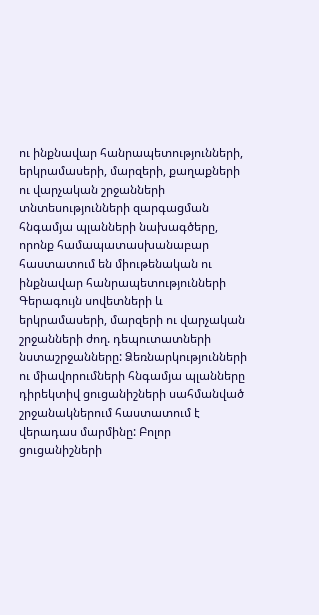ու ինքնավար հանրապետությունների, երկրամասերի, մարզերի, քաղաքների ու վարչական շրջանների տնտեսությունների զարգացման հնգամյա պլանների նախագծերը, որոնք համապատասխանաբար հաստատում են միութենական ու ինքնավար հանրապետությունների Գերագույն սովետների և երկրամասերի, մարզերի ու վարչական շրջանների ժող. դեպուտատների նստաշրջանները: Ձեռնարկությունների ու միավորումների հնգամյա պլանները դիրեկտիվ ցուցանիշների սահմանված շրջանակներում հաստատում է վերադաս մարմինը: Բոլոր ցուցանիշների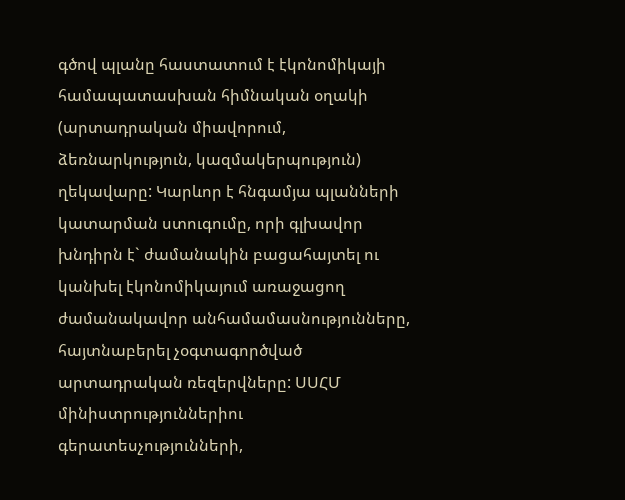գծով պլանը հաստատում է էկոնոմիկայի համապատասխան հիմնական օղակի (արտադրական միավորում, ձեռնարկություն, կազմակերպություն) ղեկավարը: Կարևոր է հնգամյա պլանների կատարման ստուգումը, որի գլխավոր խնդիրն է` ժամանակին բացահայտել ու կանխել էկոնոմիկայում առաջացող ժամանակավոր անհամամասնությունները, հայտնաբերել չօգտագործված արտադրական ռեզերվները: ՍՍՀՄ մինիստրություններիու գերատեսչությունների,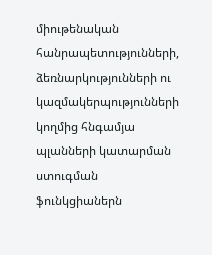միութենական հանրապետությունների, ձեռնարկությունների ու կազմակերպությունների կողմից հնգամյա պլանների կատարման ստուգման ֆունկցիաներն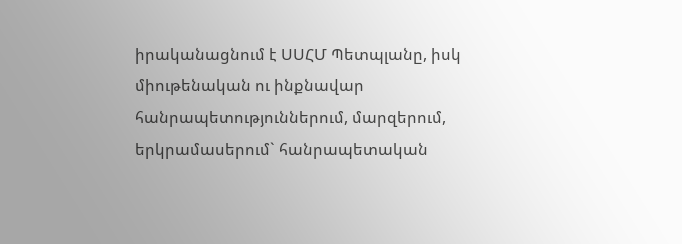իրականացնում է ՍՍՀՄ Պետպլանը, իսկ միութենական ու ինքնավար հանրապետություններում, մարզերում, երկրամասերում` հանրապետական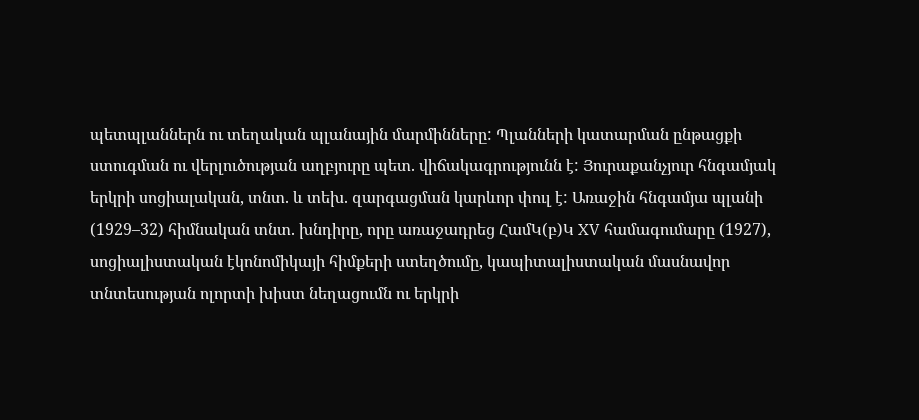պետպլաններն ու տեղական պլանային մարմինները: Պլանների կատարման ընթացքի ստուգման ու վերլուծության աղբյուրը պետ. վիճակագրությունն է: Յուրաքանչյուր հնգամյակ երկրի սոցիալական, տնտ. և տեխ. զարգացման կարևոր փուլ է: Առաջին հնգամյա պլանի (1929–32) հիմնական տնտ. խնդիրը, որը առաջադրեց ՀամԿ(բ)Կ XV համագումարը (1927), սոցիալիստական էկոնոմիկայի հիմքերի ստեղծումը, կապիտալիստական մասնավոր տնտեսության ոլորտի խիստ նեղացումն ու երկրի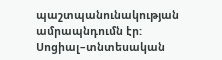պաշտպանունակության ամրապնդումն էր: Սոցիալ–տնտեսական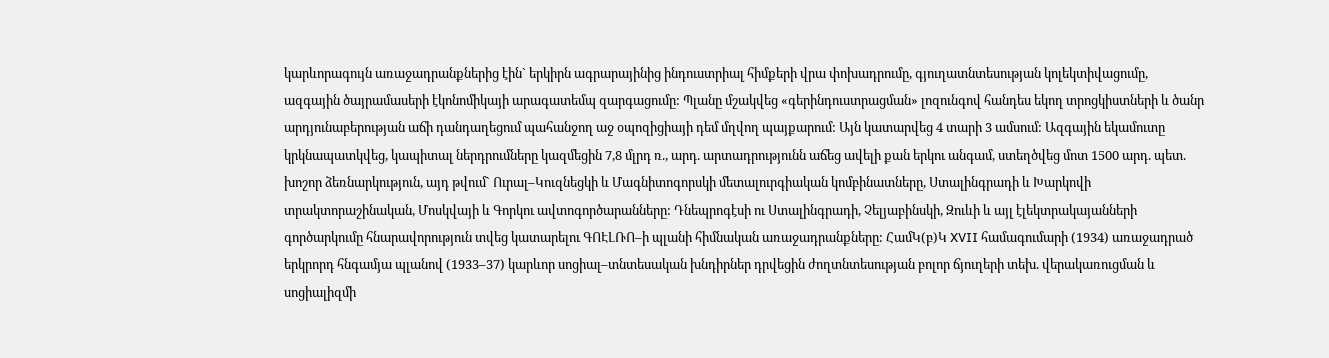կարևորագույն առաջադրանքներից էին` երկիրն ագրարայինից ինդուստրիալ հիմքերի վրա փոխադրումը, գյուղատնտեսության կոլեկտիվացումը, ազգային ծայրամասերի էկոնոմիկայի արագատեմպ զարգացումը: Պլանը մշակվեց «գերինդուստրացման» լոզունգով հանդես եկող տրոցկիստների և ծանր արդյունաբերության աճի դանդաղեցում պահանջող աջ օպոզիցիայի դեմ մղվող պայքարում: Այն կատարվեց 4 տարի 3 ամսում: Ազգային եկամուտը կրկնապատկվեց, կապիտալ ներդրումները կազմեցին 7,8 մլրդ ռ., արդ. արտադրությունն աճեց ավելի քան երկու անգամ, ստեղծվեց մոտ 1500 արդ. պետ. խոշոր ձեռնարկություն, այդ թվում` Ուրալ–Կուզնեցկի և Մագնիտոգորսկի մետալուրգիական կոմբինատները, Ստալինգրադի և Խարկովի տրակտորաշինական, Մոսկվայի և Գորկու ավտոգործարանները: Դնեպրոգէսի ու Ստալինգրադի, Չելյաբինսկի, Զուևի և այլ էլեկտրակայանների գործարկումը հնարավորություն տվեց կատարելու ԳՈԷԼՌՈ–ի պլանի հիմնական առաջադրանքները: ՀամԿ(բ)Կ XVII համագումարի (1934) առաջադրած երկրորդ հնգամյա պլանով (1933–37) կարևոր սոցիալ–տնտեսական խնդիրներ դրվեցին ժողտնտեսության բոլոր ճյուղերի տեխ. վերակառուցման և սոցիալիզմի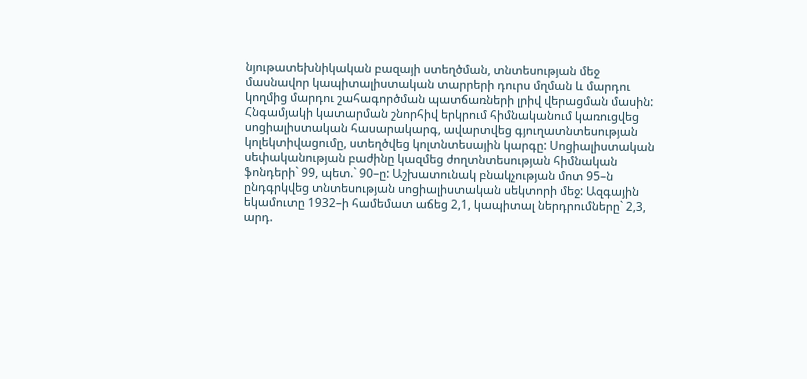նյութատեխնիկական բազայի ստեղծման, տնտեսության մեջ մասնավոր կապիտալիստական տարրերի դուրս մղման և մարդու կողմից մարդու շահագործման պատճառների լրիվ վերացման մասին: Հնգամյակի կատարման շնորհիվ երկրում հիմնականում կառուցվեց սոցիալիստական հասարակարգ, ավարտվեց գյուղատնտեսության կոլեկտիվացումը, ստեղծվեց կոլտնտեսային կարգը: Սոցիալիստական սեփականության բաժինը կազմեց ժողտնտեսության հիմնական ֆոնդերի` 99, պետ.` 90–ը: Աշխատունակ բնակչության մոտ 95–ն ընդգրկվեց տնտեսության սոցիալիստական սեկտորի մեջ: Ազգային եկամուտը 1932–ի համեմատ աճեց 2,1, կապիտալ ներդրումները` 2,3, արդ.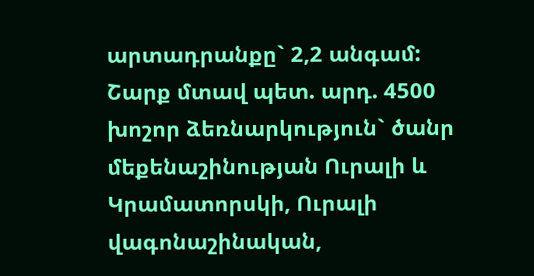արտադրանքը` 2,2 անգամ: Շարք մտավ պետ. արդ. 4500 խոշոր ձեռնարկություն` ծանր մեքենաշինության Ուրալի և Կրամատորսկի, Ուրալի վագոնաշինական,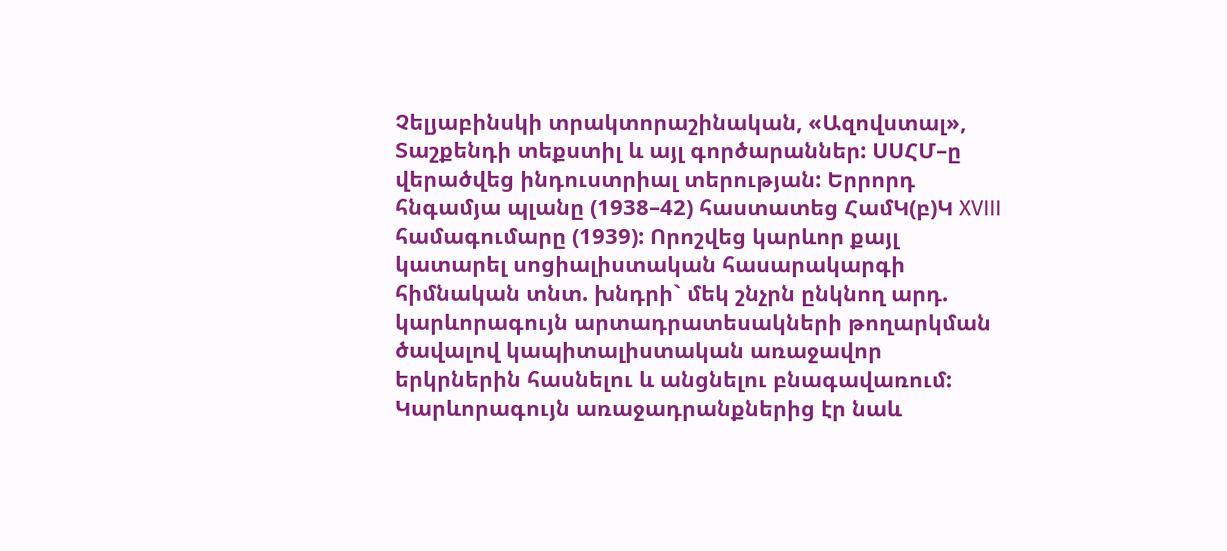Չելյաբինսկի տրակտորաշինական, «Ազովստալ», Տաշքենդի տեքստիլ և այլ գործարաններ: ՍՍՀՄ–ը վերածվեց ինդուստրիալ տերության: Երրորդ հնգամյա պլանը (1938–42) հաստատեց ՀամԿ(բ)Կ XVIII համագումարը (1939): Որոշվեց կարևոր քայլ կատարել սոցիալիստական հասարակարգի հիմնական տնտ. խնդրի` մեկ շնչրն ընկնող արդ. կարևորագույն արտադրատեսակների թողարկման ծավալով կապիտալիստական առաջավոր երկրներին հասնելու և անցնելու բնագավառում: Կարևորագույն առաջադրանքներից էր նաև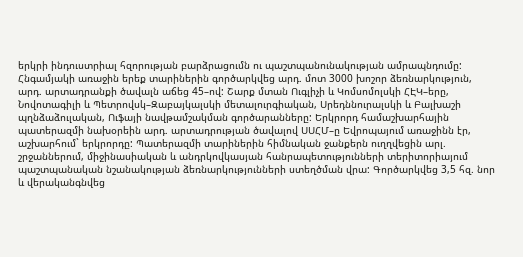երկրի ինդուստրիալ հզորության բարձրացումն ու պաշտպանունակության ամրապնդումը: Հնգամյակի առաջին երեք տարիներին գործարկվեց արդ. մոտ 3000 խոշոր ձեռնարկություն, արդ. արտադրանքի ծավալն աճեց 45–ով: Շարք մտան Ուգլիչի և Կոմսոմոլսկի ՀԷԿ–երը, Նովոտագիլի և Պետրովսկ–Զաբայկալսկի մետալուրգիական, Սրեդննուրալսկի և Բալխաշի պղնձաձուլական, Ուֆայի նավթամշակման գործարանները: Երկրորդ համաշխարհային պատերազմի նախօրեին արդ. արտադրության ծավալով ՍՍՀՄ–ը Եվրոպայում առաջինն էր, աշխարհում` երկրորդը: Պատերազմի տարիներին հիմնական ջանքերն ուղղվեցին արլ. շրջաններում, միջինասիական և անդրկովկասյան հանրապետությունների տերիտորիայում պաշտպանական նշանակության ձեռնարկությունների ստեղծման վրա: Գործարկվեց 3,5 հզ. նոր և վերականգնվեց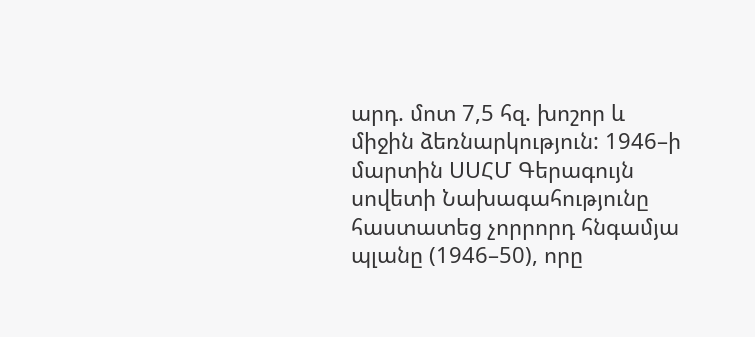արդ. մոտ 7,5 հզ. խոշոր և միջին ձեռնարկություն: 1946–ի մարտին ՍՍՀՄ Գերագույն սովետի Նախագահությունը հաստատեց չորրորդ հնգամյա պլանը (1946–50), որը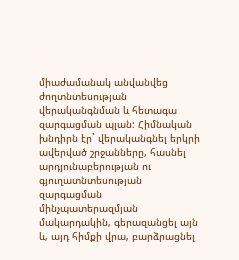միաժամանակ անվանվեց ժողտնտեսության վերականգնման և հետագա զարգացման պլան: Հիմնական խնդիրն էր` վերականգնել երկրի ավերված շրջանները, հասնել արդյունաբերության ու գյուղատնտեսության զարգացման մինչպատերազմյան մակարդակին, գերազանցել այն և, այդ հիմքի վրա, բարձրացնել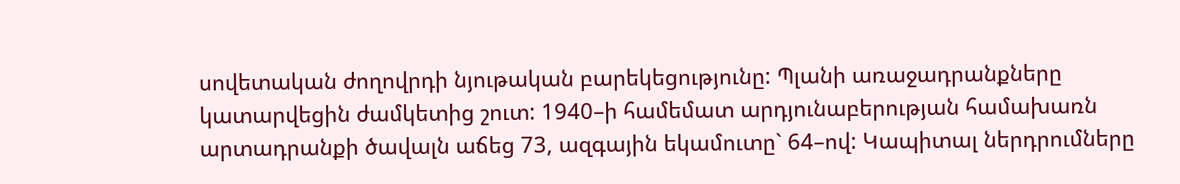սովետական ժողովրդի նյութական բարեկեցությունը: Պլանի առաջադրանքները կատարվեցին ժամկետից շուտ: 1940–ի համեմատ արդյունաբերության համախառն արտադրանքի ծավալն աճեց 73, ազգային եկամուտը` 64–ով: Կապիտալ ներդրումները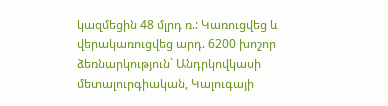կազմեցին 48 մլրդ ռ.: Կառուցվեց և վերակառուցվեց արդ. 6200 խոշոր ձեռնարկություն` Անդրկովկասի մետալուրգիական, Կալուգայի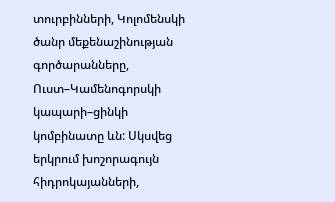տուրբինների, Կոլոմենսկի ծանր մեքենաշինության գործարանները, Ուստ–Կամենոգորսկի կապարի–ցինկի կոմբինատը ևն: Սկսվեց երկրում խոշորագույն հիդրոկայանների,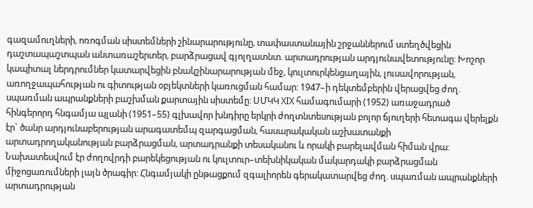գազամուղների, ոռոգման սիստեմների շինարարությունը, տափաստանային շրջաններում ստեղծվեցին դաշտապաշտպան անտառաշերտեր, բարձրացավ գյոլղատնտ. արտադրության արդյունավետությունը: Խոշոր կապիտալ ներդրումներ կատարվեցին բնակշինարարության մեջ, կուլտուրկենցաղային, լուսավորության, առողջապահության ու գիտության օբյեկտների կառուցման համար: 1947–ի դեկտեմբերին վերացվեց ժող. սպառման ապրանքների բաշխման քարտային սիստեմը: ՍՄԿԿ XIX համագումարի (1952) առաջադրած հինգերորդ հնգամյա պլանի (1951–55) գլխավոր խնդիրը երկրի ժողտնտեսության բոլոր ճյուղերի հետագա վերելքն էր` ծանր արդյունաբերության արագատեմպ զարգացման, հասարակական աշխատանքի արտադրողականության բարձրացման, արտադրանքի տեսականու և որակի բարելավման հիման վրա: Նախատեսվում էր ժողովրդի բարեկեցության ու կուլտուր–տեխնիկական մակարդակի բարձրացման միջոցառումների լայն ծրագիր: Հնգամյակի ընթացքում զգալիորեն գերակատարվեց ժող. սպառման ապրանքների արտադրության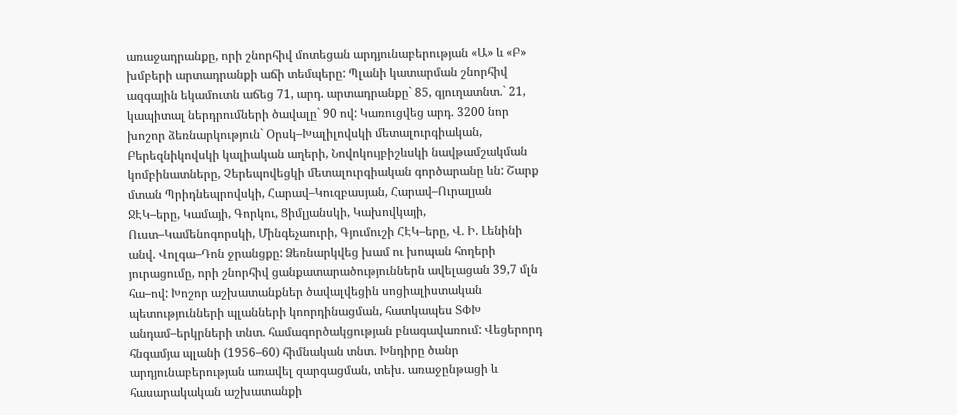առաջադրանքը, որի շնորհիվ մոտեցան արդյունաբերության «Ա» և «Բ» խմբերի արտադրանքի աճի տեմպերը: Պլանի կատարման շնորհիվ ազգային եկամուտն աճեց 71, արդ. արտադրանքը` 85, գյուղատնտ.` 21, կապիտալ ներդրումների ծավալը` 90 ով: Կառուցվեց արդ. 3200 նոր խոշոր ձեռնարկություն` Օրսկ–Խալիլովսկի մետալուրգիական, Բերեզնիկովսկի կալիական աղերի, Նովոկույբիշևսկի նավթամշակման կոմբինատները, Չերեպովեցկի մետալուրգիական գործարանը ևն: Շարք մտան Պրիդնեպրովսկի, Հարավ–Կուզբասյան, Հարավ–Ուրալյան ՋԷԿ–երը, Կամայի, Գորկու, Ցիմլյանսկի, Կախովկայի, Ուստ–Կամենոգորսկի, Մինգեչաուրի, Գյումուշի ՀԷԿ–երը, Վ. Ի. Լենինի անվ. Վոլգա–Դոն ջրանցքը: Ձեռնարկվեց խամ ու խոպան հողերի յուրացումը, որի շնորհիվ ցանքատարածություններն ավելացան 39,7 մլն հա–ով: Խոշոր աշխատանքներ ծավալվեցին սոցիալիստական պետությունների պլանների կոորդինացման, հատկապես ՏՓԽ անդամ–երկրների տնտ. համագործակցության բնագավառում: Վեցերորդ հնգամյա պլանի (1956–60) հիմնական տնտ. Խնդիրը ծանր արդյունաբերության առավել զարգացման, տեխ. առաջընթացի և հասարակական աշխատանքի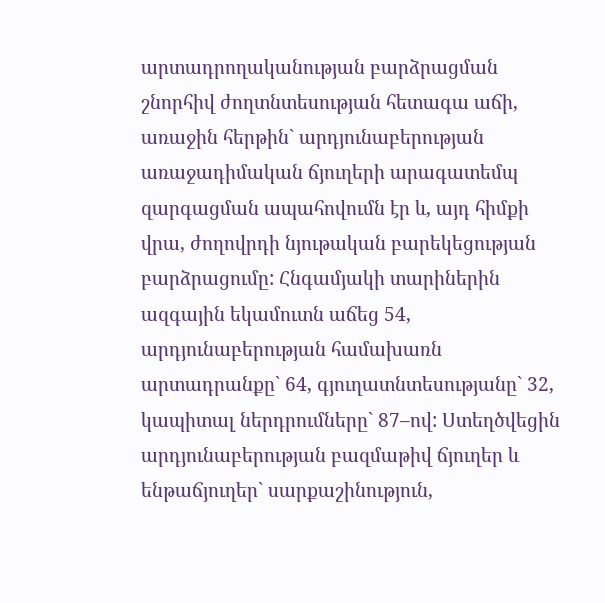արտադրողականության բարձրացման շնորհիվ ժողտնտեսության հետագա աճի, առաջին հերթին` արդյունաբերության առաջադիմական ճյուղերի արագատեմպ զարգացման ապահովումն էր և, այդ հիմքի վրա, ժողովրդի նյութական բարեկեցության բարձրացումը: Հնգամյակի տարիներին ազգային եկամուտն աճեց 54, արդյունաբերության համախառն արտադրանքը` 64, գյուղատնտեսությանը` 32, կապիտալ ներդրումները` 87–ով: Ստեղծվեցին արդյունաբերության բազմաթիվ ճյուղեր և ենթաճյուղեր` սարքաշինություն,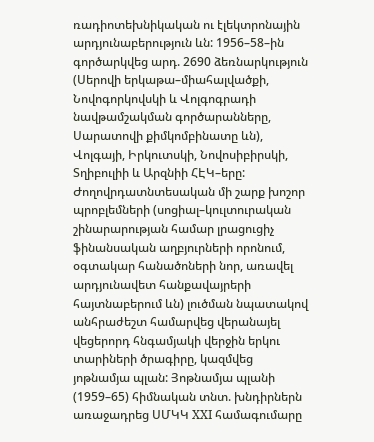ռադիոտեխնիկական ու էլեկտրոնային արդյունաբերություն ևն: 1956–58–ին գործարկվեց արդ. 2690 ձեռնարկություն (Սերովի երկաթա–միահալվածքի, Նովոգորկովսկի և Վոլգոգրադի նավթամշակման գործարանները, Սարատովի քիմկոմբինատը ևն), Վոլգայի, Իրկուտսկի, Նովոսիբիրսկի, Տղիբուլիի և Արզնիի ՀԷԿ–երը: Ժողովրդատնտեսական մի շարք խոշոր պրոբլեմների (սոցիալ–կուլտուրական շինարարության համար լրացուցիչ ֆինանսական աղբյուրների որոնում, օգտակար հանածոների նոր, առավել արդյունավետ հանքավայրերի հայտնաբերում ևն) լուծման նպատակով անհրաժեշտ համարվեց վերանայել վեցերորդ հնգամյակի վերջին երկու տարիների ծրագիրը, կազմվեց յոթնամյա պլան: Յոթնամյա պլանի (1959–65) հիմնական տնտ. խնդիրներն առաջադրեց ՍՄԿԿ XXI համագումարը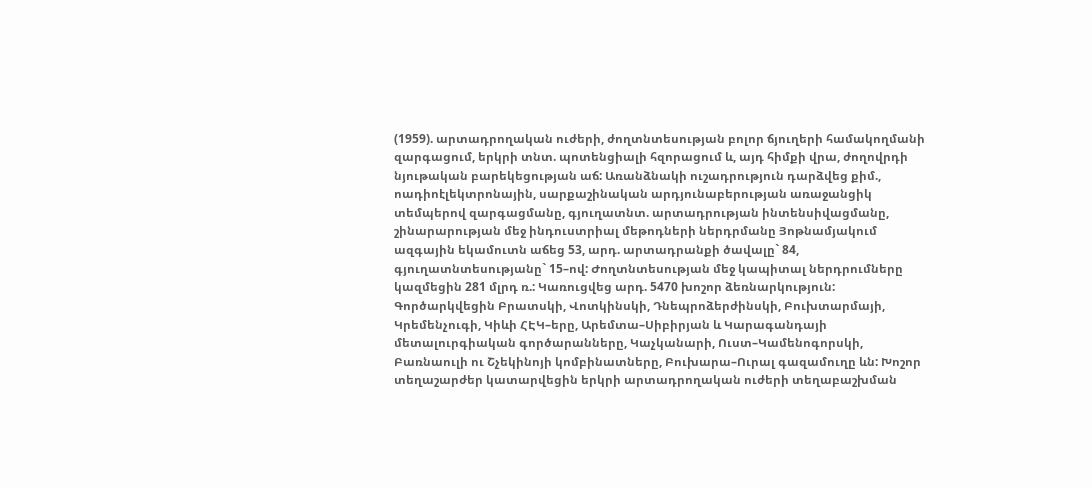(1959). արտադրողական ուժերի, ժողտնտեսության բոլոր ճյուղերի համակողմանի զարգացում, երկրի տնտ. պոտենցիալի հզորացում և, այդ հիմքի վրա, ժողովրդի նյութական բարեկեցության աճ: Առանձնակի ուշադրություն դարձվեց քիմ., ոադիոէլեկտրոնային, սարքաշինական արդյունաբերության առաջանցիկ տեմպերով զարգացմանը, գյուղատնտ. արտադրության ինտենսիվացմանը, շինարարության մեջ ինդուստրիալ մեթոդների ներդրմանը Յոթնամյակում ազգային եկամուտն աճեց 53, արդ. արտադրանքի ծավալը` 84, գյուղատնտեսությանը` 15–ով: Ժողտնտեսության մեջ կապիտալ ներդրումները կազմեցին 281 մլրդ ռ.: Կառուցվեց արդ. 5470 խոշոր ձեռնարկություն: Գործարկվեցին Բրատսկի, Վոտկինսկի, Դնեպրոձերժինսկի, Բուխտարմայի, Կրեմենչուգի, Կիևի ՀԷԿ–երը, Արեմտա–Սիբիրյան և Կարագանդայի մետալուրգիական գործարանները, Կաչկանարի, Ուստ–Կամենոգորսկի, Բառնաուլի ու Շչեկինոյի կոմբինատները, Բուխարա–Ուրալ գազամուղը ևն: Խոշոր տեղաշարժեր կատարվեցին երկրի արտադրողական ուժերի տեղաբաշխման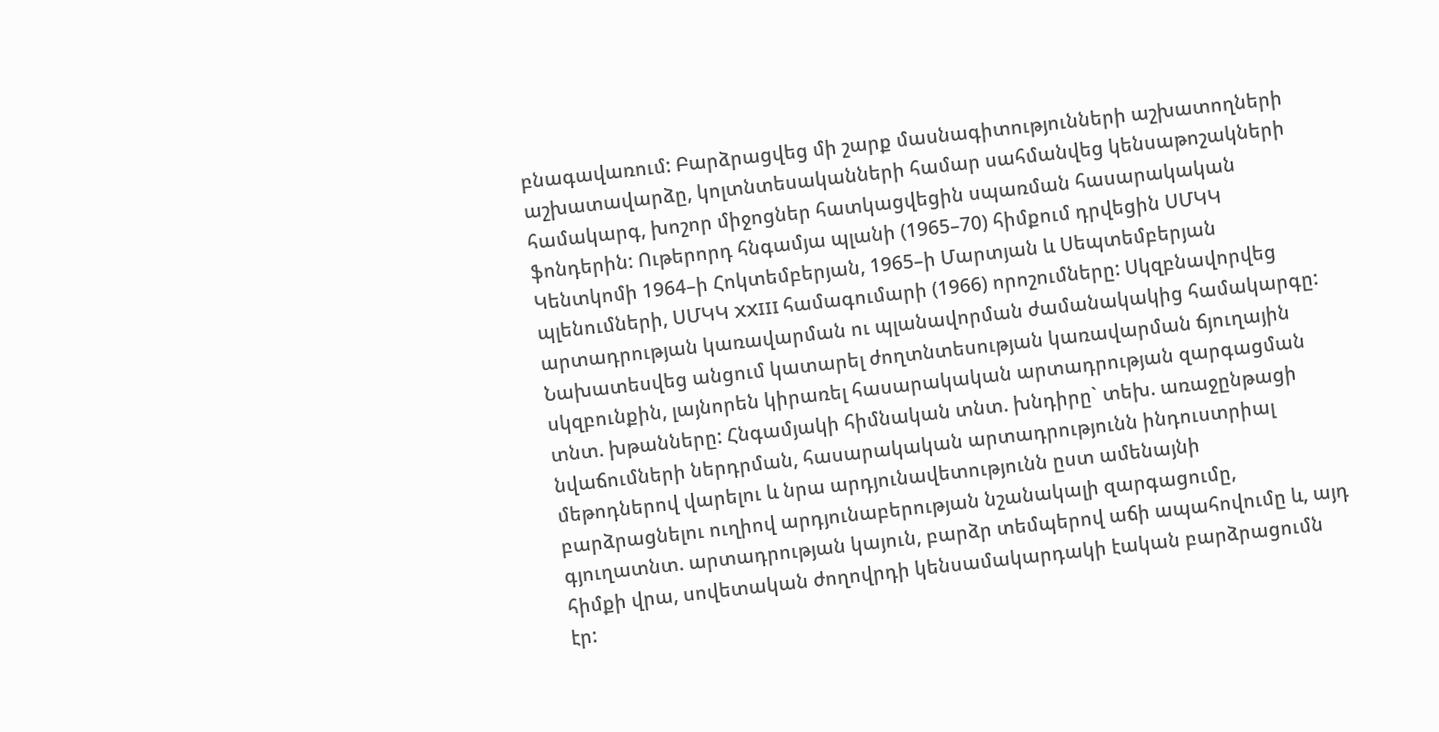բնագավառում: Բարձրացվեց մի շարք մասնագիտությունների աշխատողների աշխատավարձը, կոլտնտեսականների համար սահմանվեց կենսաթոշակների համակարգ, խոշոր միջոցներ հատկացվեցին սպառման հասարակական ֆոնդերին: Ութերորդ հնգամյա պլանի (1965–70) հիմքում դրվեցին ՍՄԿԿ Կենտկոմի 1964–ի Հոկտեմբերյան, 1965–ի Մարտյան և Սեպտեմբերյան պլենումների, ՍՄԿԿ XXIII համագումարի (1966) որոշումները: Սկզբնավորվեց արտադրության կառավարման ու պլանավորման ժամանակակից համակարգը: Նախատեսվեց անցում կատարել ժողտնտեսության կառավարման ճյուղային սկզբունքին, լայնորեն կիրառել հասարակական արտադրության զարգացման տնտ. խթանները: Հնգամյակի հիմնական տնտ. խնդիրը` տեխ. առաջընթացի նվաճումների ներդրման, հասարակական արտադրությունն ինդուստրիալ մեթոդներով վարելու և նրա արդյունավետությունն ըստ ամենայնի բարձրացնելու ուղիով արդյունաբերության նշանակալի զարգացումը, գյուղատնտ. արտադրության կայուն, բարձր տեմպերով աճի ապահովումը և, այդ հիմքի վրա, սովետական ժողովրդի կենսամակարդակի էական բարձրացումն էր: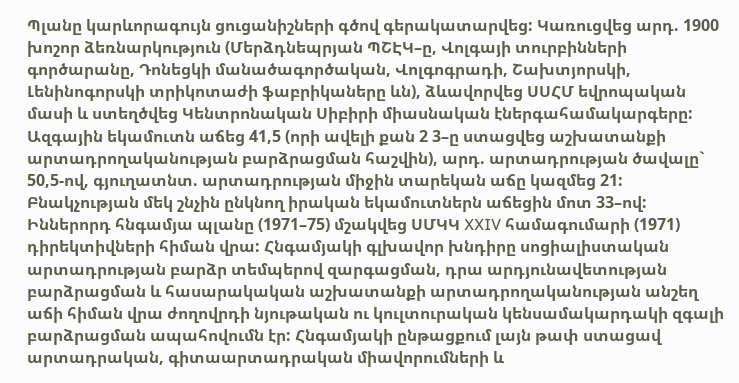Պլանը կարևորագույն ցուցանիշների գծով գերակատարվեց: Կառուցվեց արդ. 1900 խոշոր ձեռնարկություն (Մերձդնեպրյան ՊՇԷԿ–ը, Վոլգայի տուրբինների գործարանը, Դոնեցկի մանածագործական, Վոլգոգրադի, Շախտյորսկի, Լենինոգորսկի տրիկոտաժի ֆաբրիկաները ևն), ձևավորվեց ՍՍՀՄ եվրոպական մասի և ստեղծվեց Կենտրոնական Սիբիրի միասնական էներգահամակարգերը: Ազգային եկամուտն աճեց 41,5 (որի ավելի քան 2 3–ը ստացվեց աշխատանքի արտադրողականության բարձրացման հաշվին), արդ. արտադրության ծավալը` 50,5-ով, գյուղատնտ. արտադրության միջին տարեկան աճը կազմեց 21: Բնակչության մեկ շնչին ընկնող իրական եկամուտներն աճեցին մոտ 33–ով: Իններորդ հնգամյա պլանը (1971–75) մշակվեց ՍՄԿԿ XXIV համագումարի (1971) դիրեկտիվների հիման վրա: Հնգամյակի գլխավոր խնդիրը սոցիալիստական արտադրության բարձր տեմպերով զարգացման, դրա արդյունավետության բարձրացման և հասարակական աշխատանքի արտադրողականության անշեղ աճի հիման վրա ժողովրդի նյութական ու կուլտուրական կենսամակարդակի զգալի բարձրացման ապահովումն էր: Հնգամյակի ընթացքում լայն թափ ստացավ արտադրական, գիտաարտադրական միավորումների և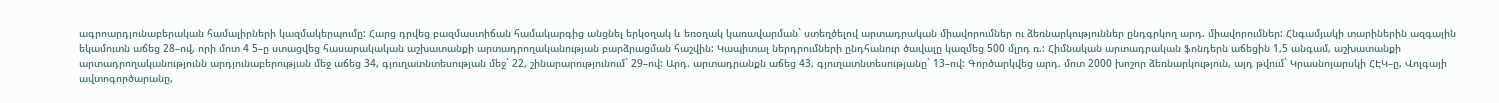ագրոարդյունաբերական համալիրների կազմակերպումը: Հարց դրվեց բազմաստիճան համակարգից անցնել երկօղակ և եռօղակ կառավարման` ստեղծելով արտադրական միավորումներ ու ձեռնարկություններ ընդգրկող արդ. միավորումներ: Հնգամյակի տարիներին ազգային եկամուտն աճեց 28–ով, որի մոտ 4 5–ը ստացվեց հասարակական աշխատանքի արտադրողականության բարձրացման հաշվին: Կապիտալ ներդրումների ընդհանուր ծավալը կազմեց 500 մլրդ ռ.: Հիմնական արտադրական ֆոնդերն աճեցին 1,5 անգամ, աշխատանքի արտադրողականությունն արդյունաբերության մեջ աճեց 34, գյուղատնտեսության մեջ` 22, շինարարությունում` 29–ով: Արդ. արտադրանքն աճեց 43, գյուղատնտեսությանը` 13–ով: Գործարկվեց արդ. մոտ 2000 խոշոր ձեռնարկություն, այդ թվում` Կրասնոյարսկի ՀԷԿ–ը, Վոլգայի ավտոգործարանը,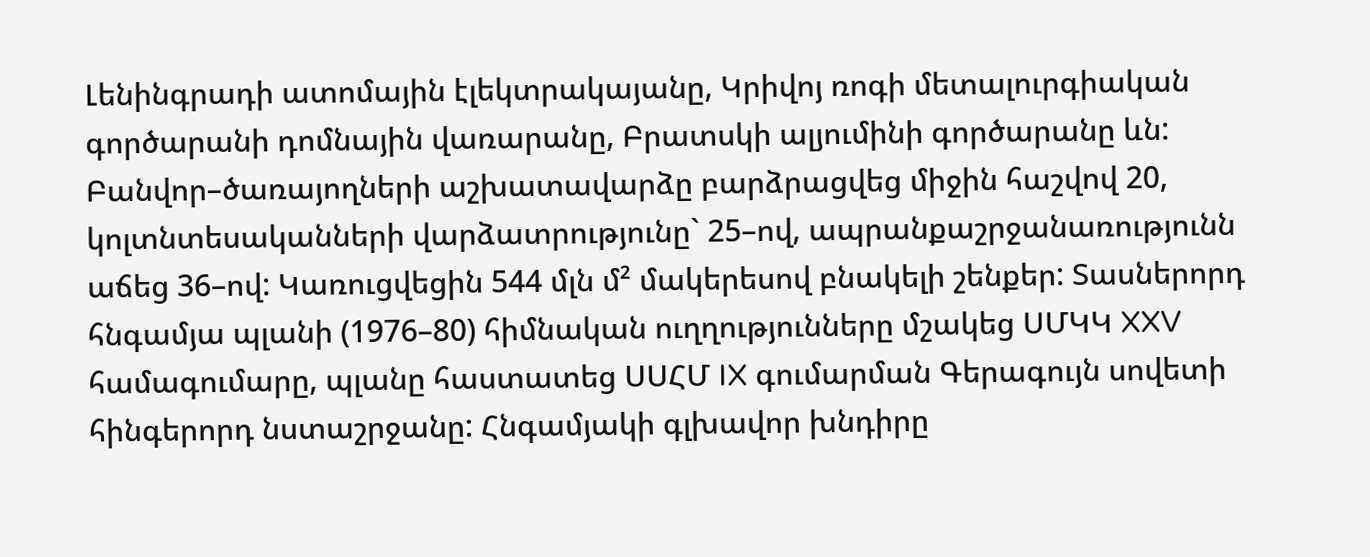Լենինգրադի ատոմային էլեկտրակայանը, Կրիվոյ ռոգի մետալուրգիական գործարանի դոմնային վառարանը, Բրատսկի ալյումինի գործարանը ևն: Բանվոր–ծառայողների աշխատավարձը բարձրացվեց միջին հաշվով 20, կոլտնտեսականների վարձատրությունը` 25–ով, ապրանքաշրջանառությունն աճեց 36–ով: Կառուցվեցին 544 մլն մ² մակերեսով բնակելի շենքեր: Տասներորդ հնգամյա պլանի (1976–80) հիմնական ուղղությունները մշակեց ՍՄԿԿ XXV համագումարը, պլանը հաստատեց ՍՍՀՄ IX գումարման Գերագույն սովետի հինգերորդ նստաշրջանը: Հնգամյակի գլխավոր խնդիրը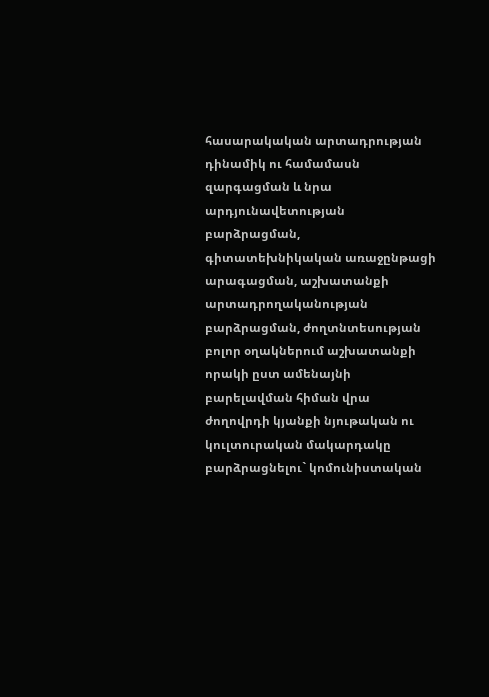հասարակական արտադրության դինամիկ ու համամասն զարգացման և նրա արդյունավետության բարձրացման, գիտատեխնիկական առաջընթացի արագացման, աշխատանքի արտադրողականության բարձրացման, ժողտնտեսության բոլոր օղակներում աշխատանքի որակի ըստ ամենայնի բարելավման հիման վրա ժողովրդի կյանքի նյութական ու կուլտուրական մակարդակը բարձրացնելու` կոմունիստական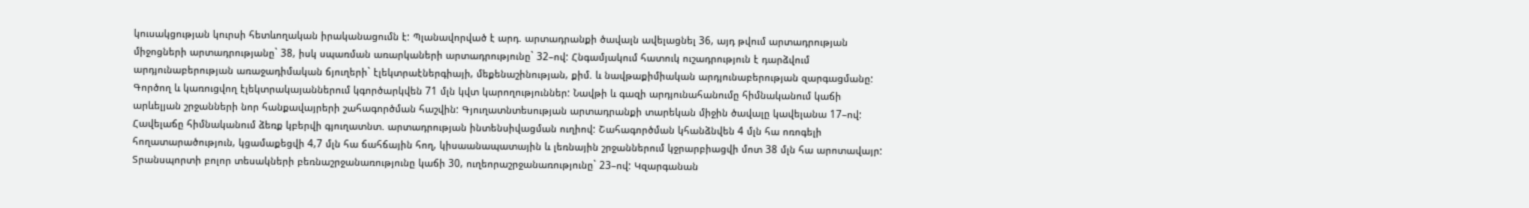կուսակցության կուրսի հետևողական իրականացումն է: Պլանավորված է արդ. արտադրանքի ծավալն ավելացնել 36, այդ թվում արտադրության միջոցների արտադրությանը` 38, իսկ սպառման առարկաների արտադրությունը` 32–ով: Հնգամյակում հատուկ ուշադրություն է դարձվում արդյունաբերության առաջադիմական ճյուղերի` էլեկտրաէներգիայի, մեքենաշինության, քիմ. և նավթաքիմիական արդյունաբերության զարգացմանը: Գործող և կառուցվող էլեկտրակայաններում կգործարկվեն 71 մլն կվտ կարողություններ: Նավթի և գազի արդյունահանումը հիմնականում կաճի արևելյան շրջանների նոր հանքավայրերի շահագործման հաշվին: Գյուղատնտեսության արտադրանքի տարեկան միջին ծավալը կավելանա 17–ով: Հավելաճը հիմնականում ձեռք կբերվի գյուղատնտ. արտադրության ինտենսիվացման ուղիով: Շահագործման կհանձնվեն 4 մլն հա ոռոգելի հողատարածություն, կցամաքեցվի 4,7 մլն հա ճահճային հող, կիսաանապատային և լեռնային շրջաններում կջրարբիացվի մոտ 38 մլն հա արոտավայր: Տրանսպորտի բոլոր տեսակների բեռնաշրջանառությունը կաճի 30, ուղեորաշրջանառությունը` 23–ով: Կզարգանան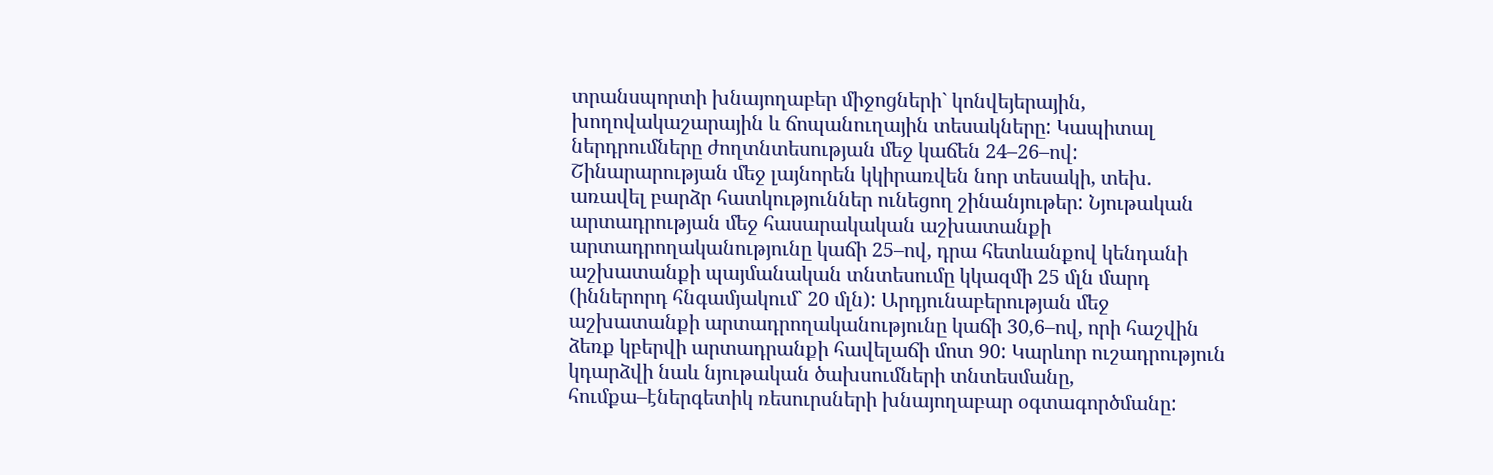տրանսպորտի խնայողաբեր միջոցների` կոնվեյերային, խողովակաշարային և ճոպանուղային տեսակները: Կապիտալ ներդրումները ժողտնտեսության մեջ կաճեն 24–26–ով: Շինարարության մեջ լայնորեն կկիրառվեն նոր տեսակի, տեխ. առավել բարձր հատկություններ ունեցող շինանյութեր: Նյութական արտադրության մեջ հասարակական աշխատանքի արտադրողականությունը կաճի 25–ով, դրա հետևանքով կենդանի աշխատանքի պայմանական տնտեսումը կկազմի 25 մլն մարդ (իններորդ հնգամյակում` 20 մլն): Արդյունաբերության մեջ աշխատանքի արտադրողականությունը կաճի 30,6–ով, որի հաշվին ձեռք կբերվի արտադրանքի հավելաճի մոտ 90: Կարևոր ուշադրություն կդարձվի նաև նյութական ծախսումների տնտեսմանը, հումքա–էներգետիկ ռեսուրսների խնայողաբար օգտագործմանը: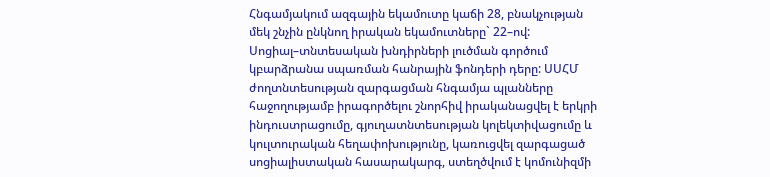Հնգամյակում ազգային եկամուտը կաճի 28, բնակչության մեկ շնչին ընկնող իրական եկամուտները` 22–ով: Սոցիալ–տնտեսական խնդիրների լուծման գործում կբարձրանա սպառման հանրային ֆոնդերի դերը: ՍՍՀՄ ժողտնտեսության զարգացման հնգամյա պլանները հաջողությամբ իրագործելու շնորհիվ իրականացվել է երկրի ինդուստրացումը, գյուղատնտեսության կոլեկտիվացումը և կուլտուրական հեղափոխությունը, կառուցվել զարգացած սոցիալիստական հասարակարգ, ստեղծվում է կոմունիզմի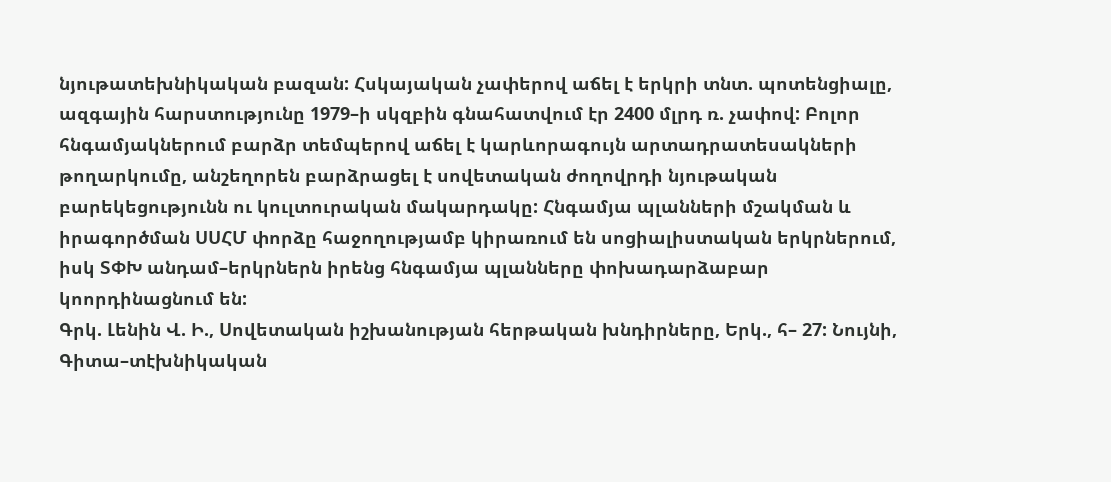նյութատեխնիկական բազան: Հսկայական չափերով աճել է երկրի տնտ. պոտենցիալը, ազգային հարստությունը 1979–ի սկզբին գնահատվում էր 2400 մլրդ ռ. չափով: Բոլոր հնգամյակներում բարձր տեմպերով աճել է կարևորագույն արտադրատեսակների թողարկումը, անշեղորեն բարձրացել է սովետական ժողովրդի նյութական բարեկեցությունն ու կուլտուրական մակարդակը: Հնգամյա պլանների մշակման և իրագործման ՍՍՀՄ փորձը հաջողությամբ կիրառում են սոցիալիստական երկրներում, իսկ ՏՓԽ անդամ–երկրներն իրենց հնգամյա պլանները փոխադարձաբար կոորդինացնում են:
Գրկ. Լենին Վ. Ի., Սովետական իշխանության հերթական խնդիրները, Երկ., հ– 27: Նույնի, Գիտա–տէխնիկական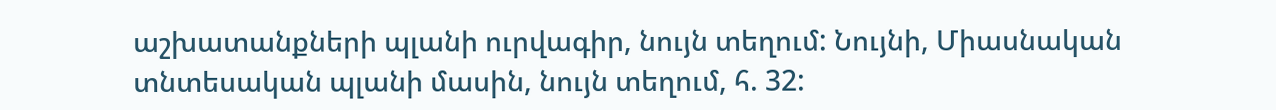աշխատանքների պլանի ուրվագիր, նույն տեղում: Նույնի, Միասնական տնտեսական պլանի մասին, նույն տեղում, հ. 32: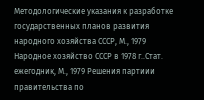Методологические указания к разработке государственных планов развития народного хозяйства СССР, М., 1979 Народное хозяйство СССР в 1978 г..Стат. ежегодник, М., 1979 Решения партиии правительства по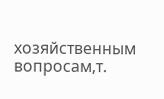хозяйственным вопросам,т.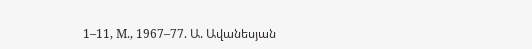1–11, М., 1967–77. Ա. Ավանեսյան